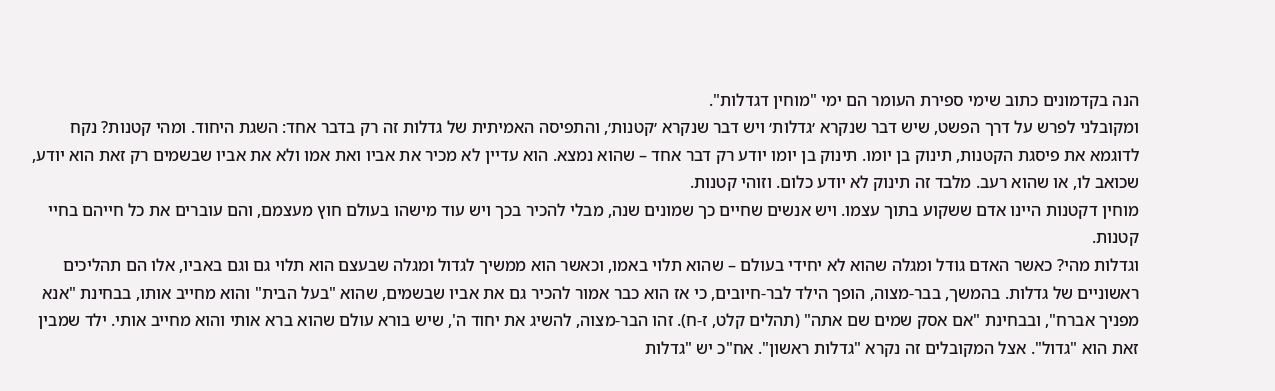הנה בקדמונים כתוב שימי ספירת העומר הם ימי "מוחין דגדלות".
ומקובלני לפרש על דרך הפשט, שיש דבר שנקרא ׳גדלות׳ ויש דבר שנקרא ׳קטנות׳, והתפיסה האמיתית של גדלות זה רק בדבר אחד: השגת היחוד. ומהי קטנות? נקח לדוגמא את פיסגת הקטנות, תינוק בן יומו. תינוק בן יומו יודע רק דבר אחד – שהוא נמצא. הוא עדיין לא מכיר את אביו ואת אמו ולא את אביו שבשמים רק זאת הוא יודע, שכואב לו, או שהוא רעב. מלבד זה תינוק לא יודע כלום. וזוהי קטנות.
מוחין דקטנות היינו אדם ששקוע בתוך עצמו. ויש אנשים שחיים כך שמונים שנה, מבלי להכיר בכך ויש עוד מישהו בעולם חוץ מעצמם, והם עוברים את כל חייהם בחיי קטנות.
וגדלות מהי? כאשר האדם גודל ומגלה שהוא לא יחידי בעולם – שהוא תלוי באמו, וכאשר הוא ממשיך לגדול ומגלה שבעצם הוא תלוי גם וגם באביו, אלו הם תהליכים ראשוניים של גדלות. בהמשך, בבר-מצוה, הופך הילד לבר-חיובים, כי אז הוא כבר אמור להכיר גם את אביו שבשמים, שהוא "בעל הבית" והוא מחייב אותו, בבחינת "אנא מפניך אברח", ובבחינת "אם אסק שמים שם אתה" (תהלים קלט, ז-ח). זהו הבר-מצוה, להשיג את יחוד ה', שיש בורא עולם שהוא ברא אותי והוא מחייב אותי. ילד שמבין זאת הוא "גדול". אצל המקובלים זה נקרא "גדלות ראשון". אח"כ יש "גדלות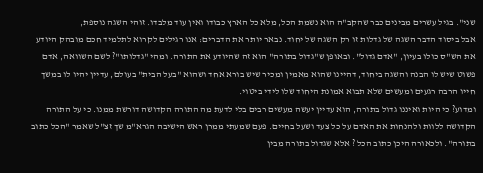שני". בגיל עשרים מבינים כבר שהקב"ה הוא נשמת הכל, מלא כל הארץ כבודו ואין עוד מלבדו. זוהי השגה נוספת,
אבל ביסוד הדבר השגה של גדלות זו רק השגה של יחוד. נבאר יותר את הדברים: אנו רגילים לקרוא לתלמיד חכם מובהק היודע את הש"ס כולו בעיון, "אדם גדול". ובאופן ש"גדול בתורה" הוא זה שהיודע את התורה. ומהי "גדלותו"? לשם השוואה, אדם פשוט שיש לו הבנה והשגה ביחוד, דהיינו שהוא מאמין ומכיר שיש בורא אחד ושהוא "בעל הבית" בעולם, עדיין יהיו לו במשך חייו הרבה רגעים ומעשים שלא תבוא אמונת היחוד שלו לידי ביטוי.
ומדוע? כי היות ואיננו גדול בתורה, הוא עדיין יעשה מעשים רבים בלי לדעת מה התורה הקדושה דורשת ממנו. כי על התורה הקדושה ללוות ולהנחות את האדם על כל צעד ושעל בחיים. פעם שמעתי ממרן ראש הישיבה הגרא"מ שך זצ"ל שאמר "הכל כתוב בתורה". ולכאורה היכן כתוב הכל ? אלא שגדול בתורה מבין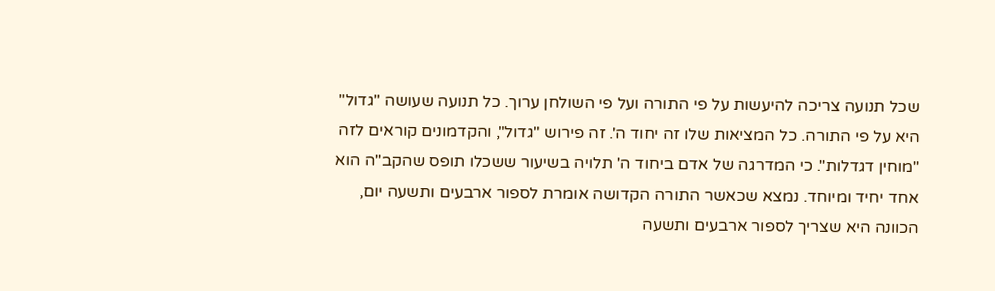שכל תנועה צריכה להיעשות על פי התורה ועל פי השולחן ערוך. כל תנועה שעושה "גדול" היא על פי התורה. כל המציאות שלו זה יחוד ה'. זה פירוש "גדול", והקדמונים קוראים לזה "מוחין דגדלות". כי המדרגה של אדם ביחוד ה' תלויה בשיעור ששכלו תופס שהקב"ה הוא אחד יחיד ומיוחד. נמצא שכאשר התורה הקדושה אומרת לספור ארבעים ותשעה יום, הכוונה היא שצריך לספור ארבעים ותשעה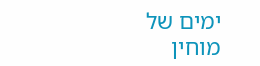ימים של מוחין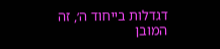דגדלות בייחוד ה׳, זה המובן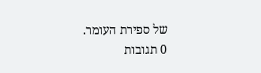של ספירת העומר.
0 תגובות